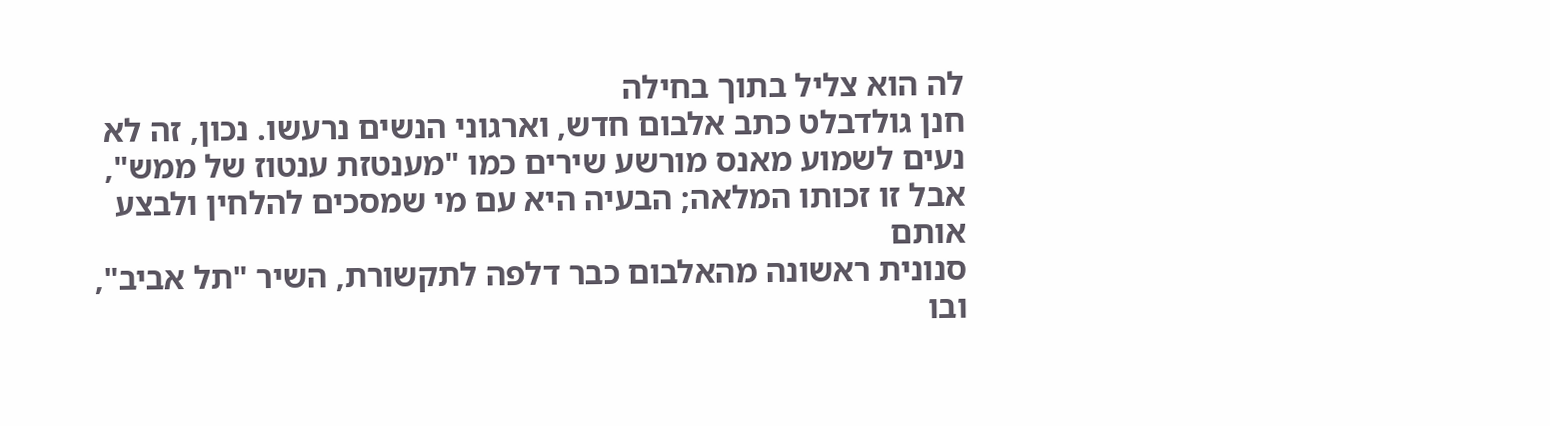לה הוא צליל בתוך בחילה
חנן גולדבלט כתב אלבום חדש, וארגוני הנשים נרעשו. נכון, זה לא נעים לשמוע מאנס מורשע שירים כמו "מענטזת ענטוז של ממש", אבל זו זכותו המלאה; הבעיה היא עם מי שמסכים להלחין ולבצע אותם
סנונית ראשונה מהאלבום כבר דלפה לתקשורת, השיר "תל אביב", ובו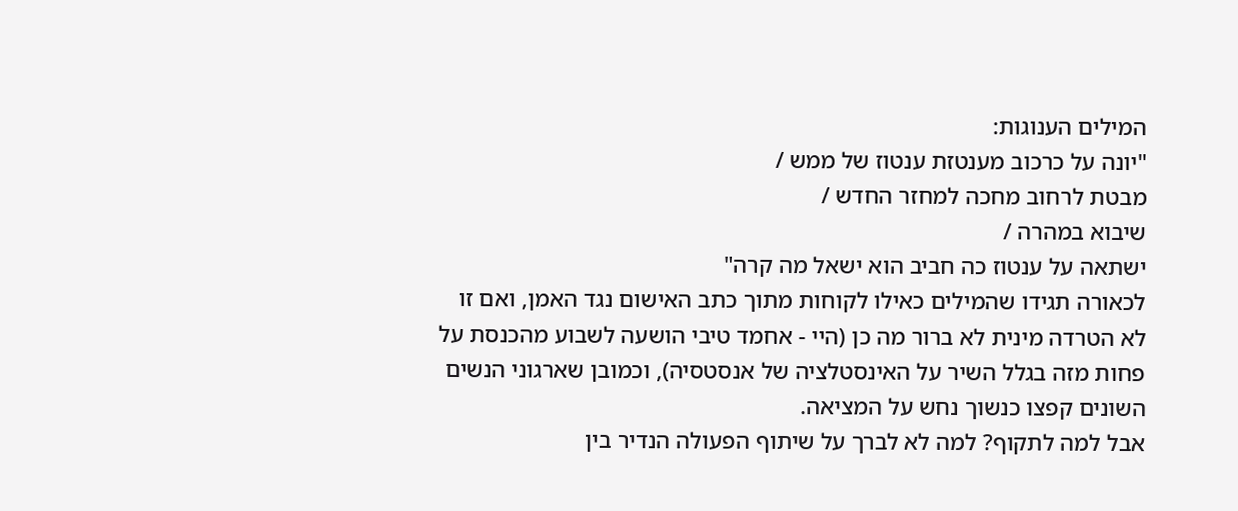המילים הענוגות:
"יונה על כרכוב מענטזת ענטוז של ממש /
מבטת לרחוב מחכה למחזר החדש /
שיבוא במהרה /
ישתאה על ענטוז כה חביב הוא ישאל מה קרה"
לכאורה תגידו שהמילים כאילו לקוחות מתוך כתב האישום נגד האמן, ואם זו לא הטרדה מינית לא ברור מה כן (היי - אחמד טיבי הושעה לשבוע מהכנסת על פחות מזה בגלל השיר על האינסטלציה של אנסטסיה), וכמובן שארגוני הנשים השונים קפצו כנשוך נחש על המציאה.
אבל למה לתקוף? למה לא לברך על שיתוף הפעולה הנדיר בין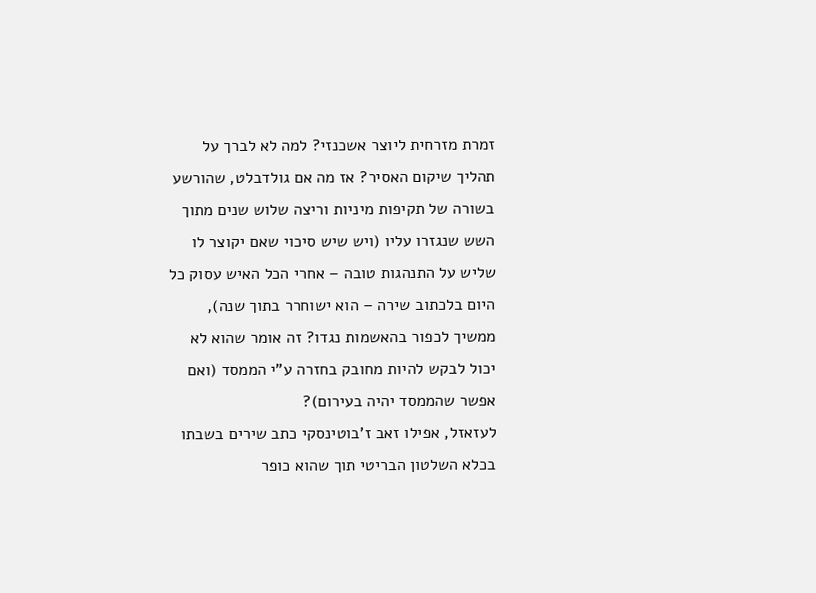זמרת מזרחית ליוצר אשכנזי? למה לא לברך על תהליך שיקום האסיר? אז מה אם גולדבלט, שהורשע בשורה של תקיפות מיניות וריצה שלוש שנים מתוך השש שנגזרו עליו (ויש שיש סיכוי שאם יקוצר לו שליש על התנהגות טובה – אחרי הכל האיש עסוק כל היום בלכתוב שירה – הוא ישוחרר בתוך שנה), ממשיך לכפור בהאשמות נגדו? זה אומר שהוא לא יכול לבקש להיות מחובק בחזרה ע"י הממסד (ואם אפשר שהממסד יהיה בעירום)?
לעזאזל, אפילו זאב ז'בוטינסקי כתב שירים בשבתו בכלא השלטון הבריטי תוך שהוא כופר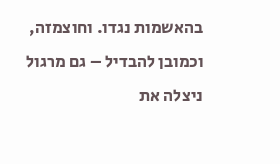בהאשמות נגדו. וחוצמזה, וכמובן להבדיל – גם מרגול ניצלה את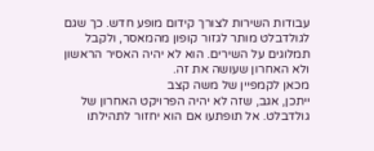עבודות השירות לצורך קידום מופע חדש. כך שגם לגולדבלט מותר לגזור קופון מהמאסר, ולקבל תמלוגים על השירים. הוא לא יהיה האסיר הראשון ולא האחרון שעושה את זה.
מכאן לקמפיין של משה קצב
ייתכן, אגב, שזה לא יהיה הפרויקט האחרון של גולדבלט. אל תופתעו אם הוא יחזור לתהילתו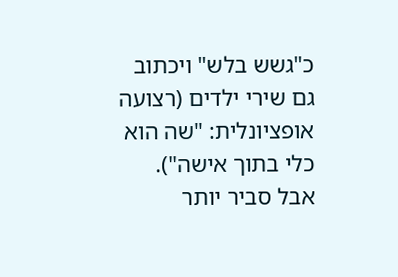כ"גשש בלש" ויכתוב גם שירי ילדים (רצועה אופציונלית: "שה הוא כלי בתוך אישה"). אבל סביר יותר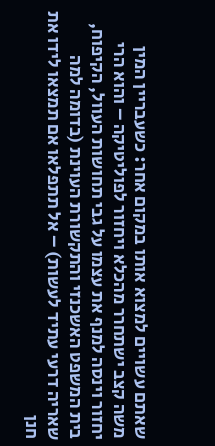שאתם עשויים למצוא אותו במקום אחר: כשעבריין המין משה קצב ישתחרר מהכלא ויחזור לפוליטיקה – והוא הרי יחזור וינסה למנף את עצמו על גבי תחושות העוול, הקיפוח, בית המשפט האשכנזי והתקשורת העוינת (בדומה למה שאריה דרעי עתיד לעשות) – אל תתפלאו אם תמצאו לידו את חנן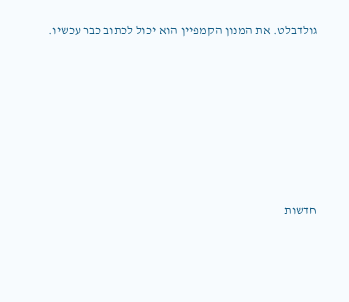גולדבלט. את המנון הקמפיין הוא יכול לכתוב כבר עכשיו.








חדשות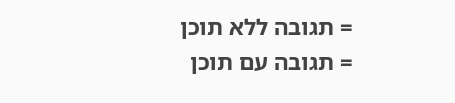= תגובה ללא תוכן
= תגובה עם תוכן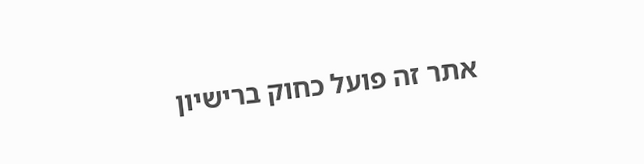אתר זה פועל כחוק ברישיון